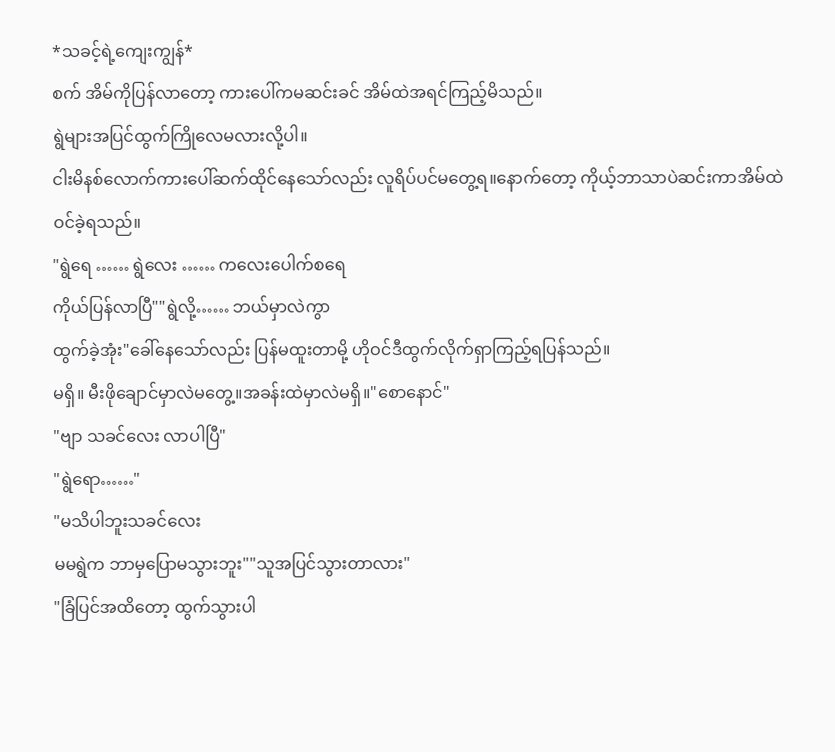*သခင့်ရဲ့ကျေးကျွန်*
စက် အိမ်ကိုပြန်လာတော့ ကားပေါ်ကမဆင်းခင် အိမ်ထဲအရင်ကြည့်မိသည်။
ရွဲများအပြင်ထွက်ကြိုလေမလားလို့ပါ။
ငါးမိနစ်လောက်ကားပေါ်ဆက်ထိုင်နေသော်လည်း လူရိပ်ပင်မတွေ့ရ။နောက်တော့ ကိုယ့်ဘာသာပဲဆင်းကာအိမ်ထဲဝင်ခဲ့ရသည်။
"ရွဲရေ …… ရွဲလေး …… ကလေးပေါက်စရေ
ကိုယ်ပြန်လာပြီ""ရွဲလို့…… ဘယ်မှာလဲကွာ
ထွက်ခဲ့အုံး"ခေါ်နေသော်လည်း ပြန်မထူးတာမို့ ဟိုဝင်ဒီထွက်လိုက်ရှာကြည့်ရပြန်သည်။
မရှိ။ မီးဖိုချောင်မှာလဲမတွေ့။အခန်းထဲမှာလဲမရှိ။"စောနောင်"
"ဗျာ သခင်လေး လာပါပြီ"
"ရွဲရော……"
"မသိပါဘူးသခင်လေး
မမရွဲက ဘာမှပြောမသွားဘူး""သူအပြင်သွားတာလား"
"ခြံပြင်အထိတော့ ထွက်သွားပါ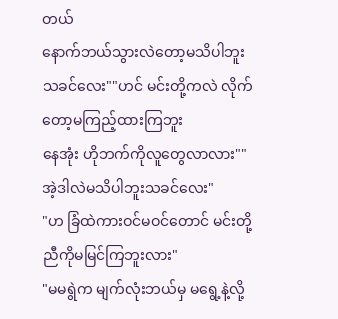တယ်
နောက်ဘယ်သွားလဲတော့မသိပါဘူး သခင်လေး""ဟင် မင်းတို့ကလဲ လိုက်တော့မကြည့်ထားကြဘူး
နေအုံး ဟိုဘက်ကိုလူတွေလာလား""အဲ့ဒါလဲမသိပါဘူးသခင်လေး"
"ဟ ခြံထဲကားဝင်မဝင်တောင် မင်းတို့ညီကိုမမြင်ကြဘူးလား"
"မမရွဲက မျက်လုံးဘယ်မှ မရွေ့နဲ့လို့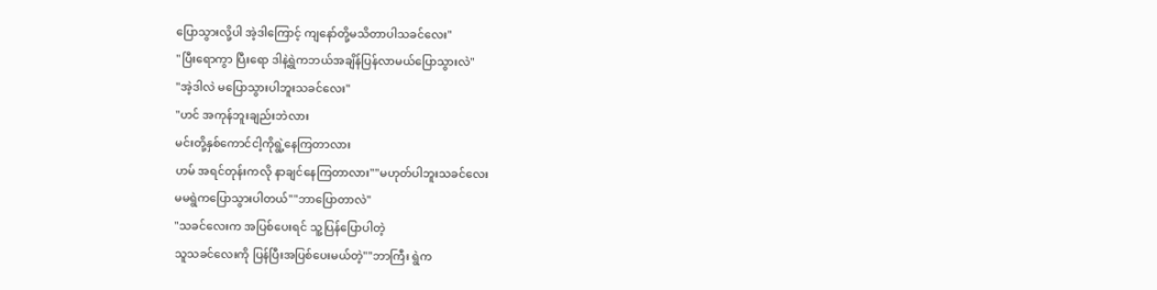ပြောသွားလို့ပါ အဲ့ဒါကြောင့် ကျနော်တို့မသိတာပါသခင်လေး"
"ပြီးရောကွာ ပြီးရော ဒါနဲ့ရွဲကဘယ်အချိန်ပြန်လာမယ်ပြောသွားလဲ"
"အဲ့ဒါလဲ မပြောသွားပါဘူးသခင်လေး"
"ဟင် အကုန်ဘူးချည်းဘဲလား
မင်းတို့နှစ်ကောင်ငါ့ကိုရွဲ့နေကြတာလား
ဟမ် အရင်တုန်းကလို နာချင်နေကြတာလား""မဟုတ်ပါဘူးသခင်လေး
မမရွဲကပြောသွားပါတယ်""ဘာပြောတာလဲ"
"သခင်လေးက အပြစ်ပေးရင် သူ့ပြန်ပြောပါတဲ့
သူသခင်လေးကို ပြန်ပြီးအပြစ်ပေးမယ်တဲ့""ဘာကြီး ရွဲက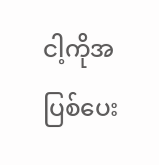ငါ့ကိုအပြစ်ပေး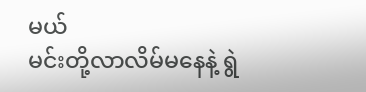မယ်
မင်းတို့လာလိမ်မနေနဲ့ ရွဲ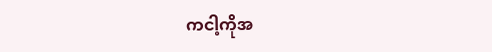ကငါ့ကိုအ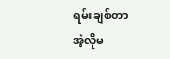ရမ်းချစ်တာ
အဲ့လိုမ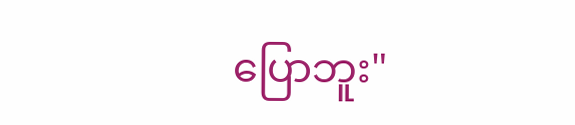ပြောဘူး"